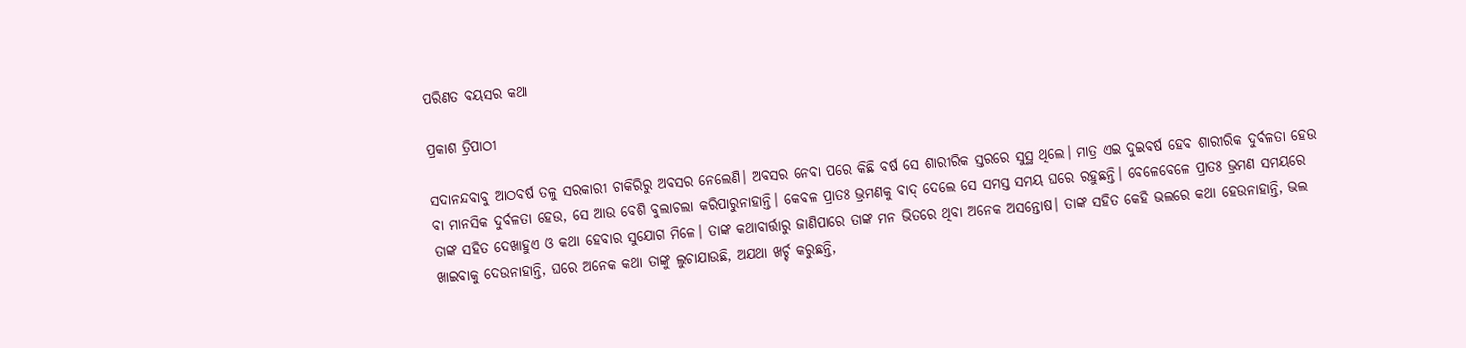ପରିଣତ ବୟସର କଥା

ପ୍ରକାଶ ତ୍ରିପାଠୀ

ସଦାନନ୍ଦବାବୁ ଆଠବର୍ଷ ତଳୁ ସରକାରୀ ଚାକିରିରୁ ଅବସର ନେଲେଣି। ଅବସର ନେବା ପରେ କିଛି ବର୍ଷ ସେ ଶାରୀରିକ ସ୍ତରରେ ସୁସ୍ଥ ଥିଲେ। ମାତ୍ର ଏଇ ଦୁଇବର୍ଷ ହେବ ଶାରୀରିକ ଦୁର୍ବଳତା ହେଉ ବା ମାନସିକ ଦୁର୍ବଳତା ହେଉ, ସେ ଆଉ ବେଶି ବୁଲାଚଲା କରିପାରୁନାହାନ୍ତି। କେବଳ ପ୍ରାତଃ ଭ୍ରମଣକୁ ବାଦ୍‌ ଦେଲେ ସେ ସମସ୍ତ ସମୟ ଘରେ ରହୁଛନ୍ତି। ବେଳେବେଳେ ପ୍ରାତଃ ଭ୍ରମଣ ସମୟରେ ତାଙ୍କ ସହିତ ଦେଖାହୁଏ ଓ କଥା ହେବାର ସୁଯୋଗ ମିଳେ। ତାଙ୍କ କଥାବାର୍ତ୍ତାରୁ ଜାଣିପାରେ ତାଙ୍କ ମନ ଭିତରେ ଥିବା ଅନେକ ଅସନ୍ତୋଷ। ତାଙ୍କ ସହିତ କେହି ଭଲରେ କଥା ହେଉନାହାନ୍ତି, ଭଲ ଖାଇବାକୁ ଦେଉନାହାନ୍ତି, ଘରେ ଅନେକ କଥା ତାଙ୍କୁ ଲୁଚାଯାଉଛି, ଅଯଥା ଖର୍ଚ୍ଚ କରୁଛନ୍ତି,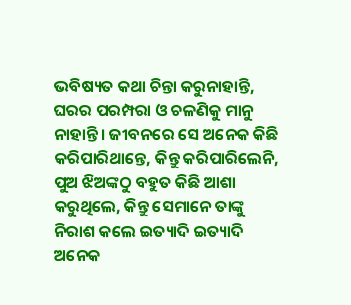ଭବିଷ୍ୟତ କଥା ଚିନ୍ତା କରୁନାହାନ୍ତି, ଘରର ପରମ୍ପରା ଓ ଚଳଣିକୁ ମାନୁ ନାହାନ୍ତି। ଜୀବନରେ ସେ ଅନେକ କିଛି କରିପାରିଥାନ୍ତେ, କିନ୍ତୁ କରିପାରିଲେନି, ପୁଅ ଝିଅଙ୍କଠୁ ବହୁତ କିଛି ଆଶା କରୁଥିଲେ, କିନ୍ତୁ ସେମାନେ ତାଙ୍କୁ ନିରାଶ କଲେ ଇତ୍ୟାଦି ଇତ୍ୟାଦି ଅନେକ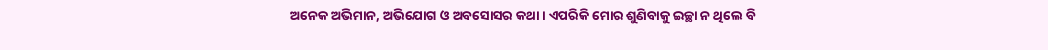ଅନେକ ଅଭିମାନ, ଅଭିଯୋଗ ଓ ଅବସୋସର କଥା। ଏପରିକି ମୋର ଶୁଣିବାକୁ ଇଚ୍ଛା ନ ଥିଲେ ବି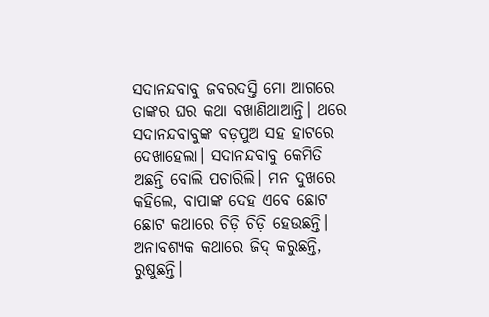ସଦାନନ୍ଦବାବୁ ଜବରଦସ୍ତି ମୋ ଆଗରେ ତାଙ୍କର ଘର କଥା ବଖାଣିଥାଆନ୍ତି। ଥରେ ସଦାନନ୍ଦବାବୁଙ୍କ ବଡ଼ପୁଅ ସହ ହାଟରେ ଦେଖାହେଲା। ସଦାନନ୍ଦବାବୁ କେମିତି ଅଛନ୍ତି ବୋଲି ପଚାରିଲି। ମନ ଦୁଖରେ କହିଲେ, ବାପାଙ୍କ ଦେହ ଏବେ ଛୋଟ ଛୋଟ କଥାରେ ଚିଡ଼ି ଚିଡ଼ି ହେଉଛନ୍ତି। ଅନାବଶ୍ୟକ କଥାରେ ଜିଦ୍‌ କରୁଛନ୍ତି, ରୁଷୁଛନ୍ତି।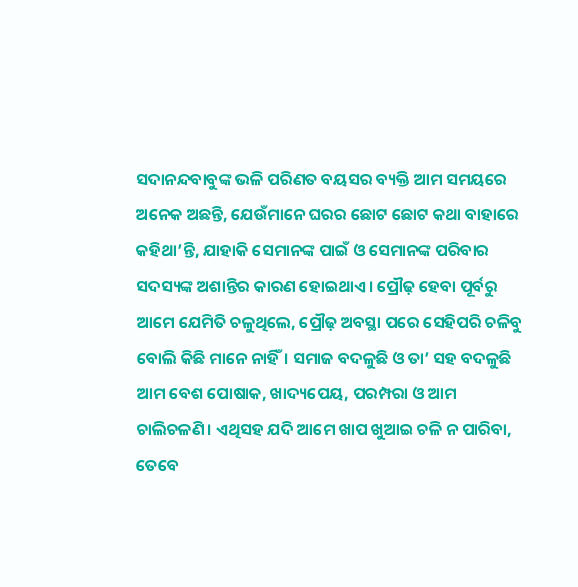ସଦାନନ୍ଦବାବୁଙ୍କ ଭଳି ପରିଣତ ବୟସର ବ୍ୟକ୍ତି ଆମ ସମୟରେ ଅନେକ ଅଛନ୍ତି, ଯେଉଁମାନେ ଘରର ଛୋଟ ଛୋଟ କଥା ବାହାରେ କହିଥା’ନ୍ତି, ଯାହାକି ସେମାନଙ୍କ ପାଇଁ ଓ ସେମାନଙ୍କ ପରିବାର ସଦସ୍ୟଙ୍କ ଅଶାନ୍ତିର କାରଣ ହୋଇଥାଏ। ପ୍ରୌଢ଼ ହେବା ପୂର୍ବରୁ ଆମେ ଯେମିତି ଚଳୁଥିଲେ, ପ୍ରୌଢ଼ ଅବସ୍ଥା ପରେ ସେହିପରି ଚଳିବୁ ବୋଲି କିଛି ମାନେ ନାହିଁ। ସମାଜ ବଦଳୁଛି ଓ ତା’ ସହ ବଦଳୁଛି ଆମ ବେଶ ପୋଷାକ, ଖାଦ୍ୟପେୟ, ପରମ୍ପରା ଓ ଆମ ଚାଲିଚଳଣି। ଏଥିସହ ଯଦି ଆମେ ଖାପ ଖୁଆଇ ଚଳି ନ ପାରିବା, ତେବେ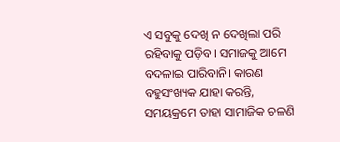ଏ ସବୁକୁ ଦେଖି ନ ଦେଖିଲା ପରି ରହିବାକୁ ପଡ଼ିବ। ସମାଜକୁ ଆମେ ବଦଳାଇ ପାରିବାନି। କାରଣ ବହୁସଂଖ୍ୟକ ଯାହା କରନ୍ତି, ସମୟକ୍ରମେ ତାହା ସାମାଜିକ ଚଳଣି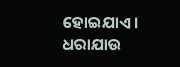ହୋଇଯାଏ। ଧରାଯାଉ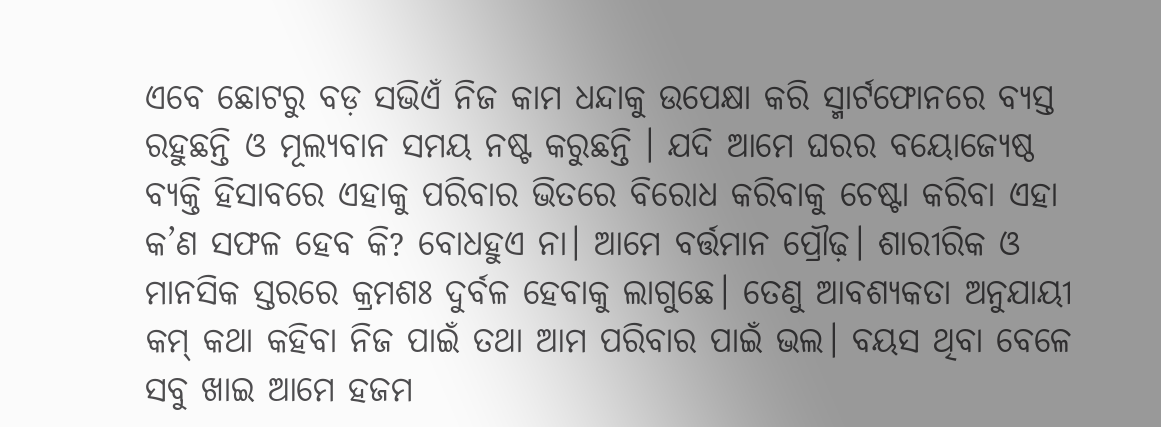ଏବେ ଛୋଟରୁ ବଡ଼ ସଭିଏଁ ନିଜ କାମ ଧନ୍ଦାକୁ ଉପେକ୍ଷା କରି ସ୍ମାର୍ଟଫୋନରେ ବ୍ୟସ୍ତ ରହୁଛନ୍ତି ଓ ମୂଲ୍ୟବାନ ସମୟ ନଷ୍ଟ କରୁଛନ୍ତି । ଯଦି ଆମେ ଘରର ବୟୋଜ୍ୟେଷ୍ଠ ବ୍ୟକ୍ତି ହିସାବରେ ଏହାକୁ ପରିବାର ଭିତରେ ବିରୋଧ କରିବାକୁ ଚେଷ୍ଟା କରିବା ଏହା କ’ଣ ସଫଳ ହେବ କି? ବୋଧହୁଏ ନା। ଆମେ ବର୍ତ୍ତମାନ ପ୍ରୌଢ଼। ଶାରୀରିକ ଓ ମାନସିକ ସ୍ତରରେ କ୍ରମଶଃ ଦୁର୍ବଳ ହେବାକୁ ଲାଗୁଛେ। ତେଣୁ ଆବଶ୍ୟକତା ଅନୁଯାୟୀ କମ୍‌ କଥା କହିବା ନିଜ ପାଇଁ ତଥା ଆମ ପରିବାର ପାଇଁ ଭଲ। ବୟସ ଥିବା ବେଳେ ସବୁ ଖାଇ ଆମେ ହଜମ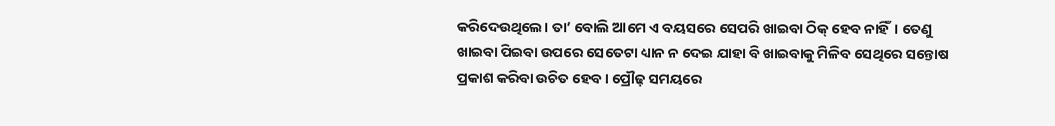କରିଦେଉଥିଲେ। ତା’ ବୋଲି ଆମେ ଏ ବୟସରେ ସେପରି ଖାଇବା ଠିକ୍‌ ହେବ ନାହିଁ। ତେଣୁ ଖାଇବା ପିଇବା ଉପରେ ସେତେଟା ଧ୍ୟାନ ନ ଦେଇ ଯାହା ବି ଖାଇବାକୁ ମିଳିବ ସେଥିରେ ସନ୍ତୋଷ ପ୍ରକାଶ କରିବା ଉଚିତ ହେବ। ପ୍ରୌଢ଼ ସମୟରେ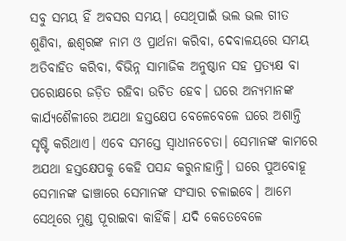ସବୁ ସମୟ ହିଁ ଅବସର ସମୟ। ସେଥିପାଇଁ ଭଲ ଭଲ ଗୀତ ଶୁଣିବା, ଈଶ୍ବରଙ୍କ ନାମ ଓ ପ୍ରାର୍ଥନା କରିବା, ଦେବାଳୟରେ ସମୟ ଅତିବାହିତ କରିବା, ବିଭିନ୍ନ ସାମାଜିକ ଅନୁଷ୍ଠାନ ସହ ପ୍ରତ୍ୟକ୍ଷ ବା ପରୋକ୍ଷରେ ଜଡ଼ିତ ରହିବା ଉଚିତ ହେବ। ଘରେ ଅନ୍ୟମାନଙ୍କ କାର୍ଯ୍ୟଶୈଳୀରେ ଅଯଥା ହସ୍ତକ୍ଷେପ ବେଳେବେଳେ ଘରେ ଅଶାନ୍ତି ସୃଷ୍ଟି କରିଥାଏ। ଏବେ ସମସ୍ତେ ସ୍ବାଧୀନଚେତା। ସେମାନଙ୍କ କାମରେ ଅଯଥା ହସ୍ତକ୍ଷେପକୁ କେହି ପସନ୍ଦ କରୁନାହାନ୍ତି। ଘରେ ପୁଅବୋହୂ ସେମାନଙ୍କ ଢାଞ୍ଚାରେ ସେମାନଙ୍କ ସଂସାର ଚଳାଇବେ। ଆମେ ସେଥିରେ ମୁଣ୍ଡ ପୂରାଇବା କାହିଁକି। ଯଦି କେତେବେଳେ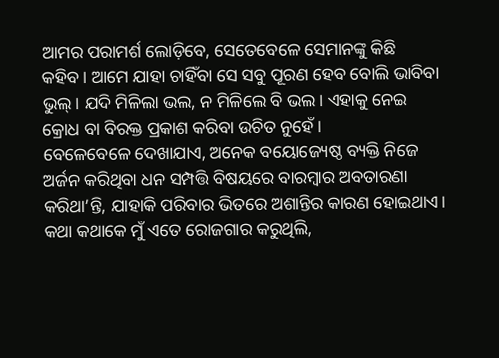ଆମର ପରାମର୍ଶ ଲୋଡ଼ିବେ, ସେତେବେଳେ ସେମାନଙ୍କୁ କିଛି କହିବ। ଆମେ ଯାହା ଚାହିଁବା ସେ ସବୁ ପୂରଣ ହେବ ବୋଲି ଭାବିବା ଭୁଲ୍‌। ଯଦି ମିଳିଲା ଭଲ, ନ ମିଳିଲେ ବି ଭଲ। ଏହାକୁ ନେଇ କ୍ରୋଧ ବା ବିରକ୍ତ ପ୍ରକାଶ କରିବା ଉଚିତ ନୁହେଁ।
ବେଳେବେଳେ ଦେଖାଯାଏ, ଅନେକ ବୟୋଜ୍ୟେଷ୍ଠ ବ୍ୟକ୍ତି ନିଜେ ଅର୍ଜନ କରିଥିବା ଧନ ସମ୍ପତ୍ତି ବିଷୟରେ ବାରମ୍ବାର ଅବତାରଣା କରିଥା’ନ୍ତି, ଯାହାକି ପରିବାର ଭିତରେ ଅଶାନ୍ତିର କାରଣ ହୋଇଥାଏ। କଥା କଥାକେ ମୁଁ ଏତେ ରୋଜଗାର କରୁଥିଲି,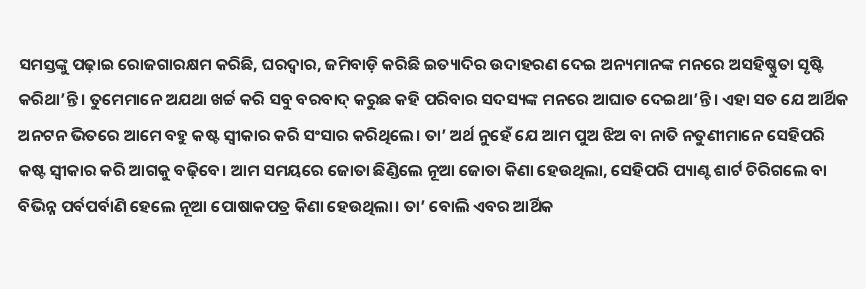ସମସ୍ତଙ୍କୁ ପଢ଼ାଇ ରୋଜଗାରକ୍ଷମ କରିଛି, ଘରଦ୍ବାର, ଜମିବାଡ଼ି କରିଛି ଇତ୍ୟାଦିର ଉଦାହରଣ ଦେଇ ଅନ୍ୟମାନଙ୍କ ମନରେ ଅସହିଷ୍ଣୁତା ସୃଷ୍ଟି କରିଥା’ନ୍ତି। ତୁମେମାନେ ଅଯଥା ଖର୍ଚ୍ଚ କରି ସବୁ ବରବାଦ୍‌ କରୁଛ କହି ପରିବାର ସଦସ୍ୟଙ୍କ ମନରେ ଆଘାତ ଦେଇଥା’ନ୍ତି। ଏହା ସତ ଯେ ଆର୍ଥିକ ଅନଟନ ଭିତରେ ଆମେ ବହୁ କଷ୍ଟ ସ୍ବୀକାର କରି ସଂସାର କରିଥିଲେ। ତା’ ଅର୍ଥ ନୁହେଁ ଯେ ଆମ ପୁଅ ଝିଅ ବା ନାତି ନତୁଣୀମାନେ ସେହିପରି କଷ୍ଟ ସ୍ବୀକାର କରି ଆଗକୁ ବଢ଼ିବେ। ଆମ ସମୟରେ ଜୋତା ଛିଣ୍ଡିଲେ ନୂଆ ଜୋତା କିଣା ହେଉଥିଲା, ସେହିପରି ପ୍ୟାଣ୍ଟ ଶାର୍ଟ ଚିରିଗଲେ ବା ବିଭିନ୍ନ ପର୍ବପର୍ବାଣି ହେଲେ ନୂଆ ପୋଷାକପତ୍ର କିଣା ହେଉଥିଲା। ତା’ ବୋଲି ଏବର ଆର୍ଥିକ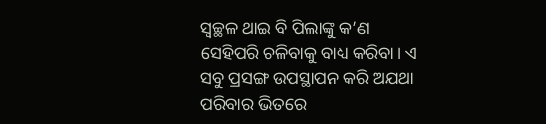ସ୍ବଚ୍ଛଳ ଥାଇ ବି ପିଲାଙ୍କୁ କ’ଣ ସେହିପରି ଚଳିବାକୁ ବାଧ୍ୟ କରିବା। ଏ ସବୁ ପ୍ରସଙ୍ଗ ଉପସ୍ଥାପନ କରି ଅଯଥା ପରିବାର ଭିତରେ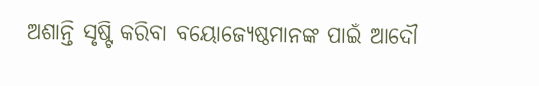ଅଶାନ୍ତି ସୃଷ୍ଟି କରିବା ବୟୋଜ୍ୟେଷ୍ଠମାନଙ୍କ ପାଇଁ ଆଦୌ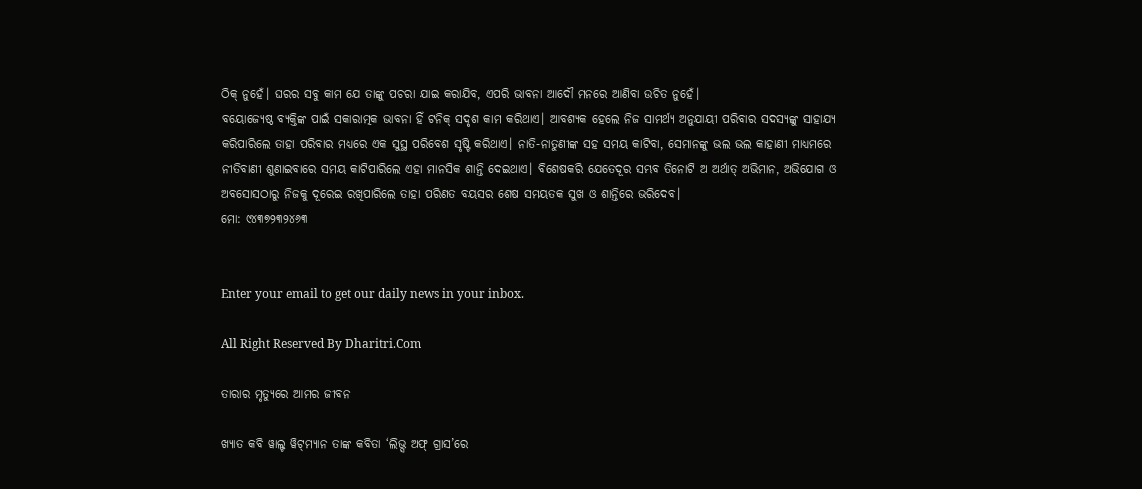ଠିକ୍‌ ନୁହେଁ। ଘରର ସବୁ କାମ ଯେ ତାଙ୍କୁ ପଚରା ଯାଇ କରାଯିବ, ଏପରି ଭାବନା ଆଦୌ ମନରେ ଆଣିବା ଉଚିତ ନୁହେଁ।
ବୟୋଜ୍ୟେଷ୍ଠ ବ୍ୟକ୍ତିଙ୍କ ପାଇଁ ସକାରାତ୍ମକ ଭାବନା ହିଁ ଟନିକ୍‌ ସଦୃଶ କାମ କରିଥାଏ। ଆବଶ୍ୟକ ହେଲେ ନିଜ ସାମର୍ଥ୍ୟ ଅନୁଯାୟୀ ପରିବାର ସଦସ୍ୟଙ୍କୁ ସାହାଯ୍ୟ କରିପାରିଲେ ତାହା ପରିବାର ମଧ୍ୟରେ ଏକ ସୁସ୍ଥ ପରିବେଶ ସୃଷ୍ଟି କରିଥାଏ। ନାତି-ନାତୁଣୀଙ୍କ ସହ ସମୟ କାଟିବା, ସେମାନଙ୍କୁ ଭଲ ଭଲ କାହାଣୀ ମାଧ୍ୟମରେ ନୀତିବାଣୀ ଶୁଣାଇବାରେ ସମୟ କାଟିପାରିଲେ ଏହା ମାନସିକ ଶାନ୍ତି ଦେଇଥାଏ। ବିଶେଷକରି ଯେତେଦୂର ସମ୍ଭବ ତିନୋଟି ଅ ଅର୍ଥାତ୍‌ ଅଭିମାନ, ଅଭିଯୋଗ ଓ ଅବସୋସଠାରୁ ନିଜକୁ ଦୂରେଇ ରଖିପାରିଲେ ତାହା ପରିଣତ ବୟସର ଶେଷ ସମୟତକ ସୁଖ ଓ ଶାନ୍ତିରେ ଭରିଦେବ।
ମୋ: ୯୪୩୭୨୩୨୪୬୩


Enter your email to get our daily news in your inbox.

All Right Reserved By Dharitri.Com

ତାରାର ମୃତ୍ୟୁରେ ଆମର ଜୀବନ

ଖ୍ୟାତ କବି ୱାଲ୍ଟ ୱିଟ୍‌ମ୍ୟାନ ତାଙ୍କ କବିତା ‘ଲିଭ୍ସ ଅଫ୍‌ ଗ୍ରାସ’ରେ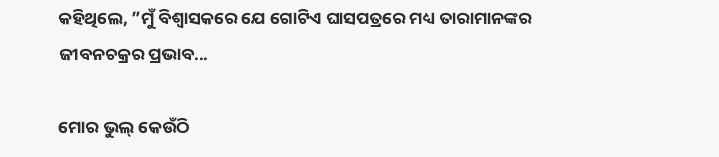କହିଥିଲେ, ”ମୁଁ ବିଶ୍ୱାସକରେ ଯେ ଗୋଟିଏ ଘାସପତ୍ରରେ ମଧ୍ୟ ତାରାମାନଙ୍କର ଜୀବନଚକ୍ରର ପ୍ରଭାବ...

ମୋର ଭୁଲ୍‌ କେଉଁଠି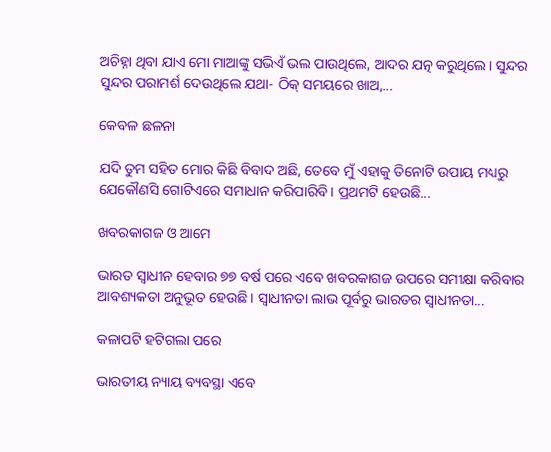ଅଚିହ୍ନା ଥିବା ଯାଏ ମୋ ମାଆଙ୍କୁ ସଭିଏଁ ଭଲ ପାଉଥିଲେ, ଆଦର ଯତ୍ନ କରୁଥିଲେ। ସୁନ୍ଦର ସୁନ୍ଦର ପରାମର୍ଶ ଦେଉଥିଲେ ଯଥା- ଠିକ୍‌ ସମୟରେ ଖାଅ,...

କେବଳ ଛଳନା

ଯଦି ତୁମ ସହିତ ମୋର କିଛି ବିବାଦ ଅଛି, ତେବେ ମୁଁ ଏହାକୁ ତିନୋଟି ଉପାୟ ମଧ୍ୟରୁ ଯେକୌଣସି ଗୋଟିଏରେ ସମାଧାନ କରିପାରିବି। ପ୍ରଥମଟି ହେଉଛି...

ଖବରକାଗଜ ଓ ଆମେ

ଭାରତ ସ୍ବାଧୀନ ହେବାର ୭୭ ବର୍ଷ ପରେ ଏବେ ଖବରକାଗଜ ଉପରେ ସମୀକ୍ଷା କରିବାର ଆବଶ୍ୟକତା ଅନୁଭୂତ ହେଉଛି। ସ୍ବାଧୀନତା ଲାଭ ପୂର୍ବରୁ ଭାରତର ସ୍ବାଧୀନତା...

କଳାପଟି ହଟିଗଲା ପରେ

ଭାରତୀୟ ନ୍ୟାୟ ବ୍ୟବସ୍ଥା ଏବେ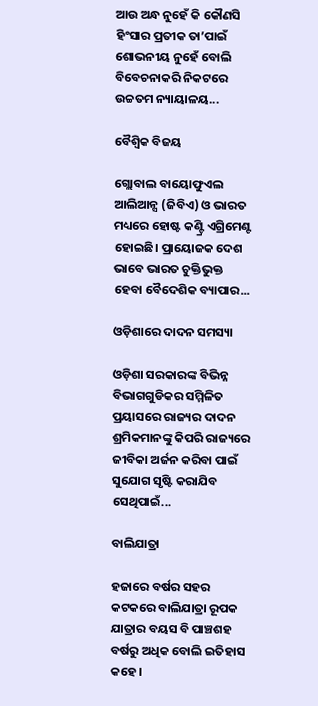ଆଉ ଅନ୍ଧ ନୁହେଁ କି କୌଣସି ହିଂସାର ପ୍ରତୀକ ତା’ପାଇଁ ଶୋଭନୀୟ ନୁହେଁ ବୋଲି ବିବେଚନାକରି ନିକଟରେ ଉଚ୍ଚତମ ନ୍ୟାୟାଳୟ...

ବୈଶ୍ୱିକ ବିଜୟ

ଗ୍ଲୋବାଲ ବାୟୋଫୁଏଲ ଆଲିଆନ୍ସ (ଜିବିଏ) ଓ ଭାରତ ମଧ୍ୟରେ ହୋଷ୍ଟ କଣ୍ଟ୍ରି ଏଗ୍ରିମେଣ୍ଟ ହୋଇଛି। ପ୍ରାୟୋଜକ ଦେଶ ଭାବେ ଭାରତ ଚୁକ୍ତିଭୁକ୍ତ ହେବା ବୈଦେଶିକ ବ୍ୟାପାର...

ଓଡ଼ିଶାରେ ଦାଦନ ସମସ୍ୟା

ଓଡ଼ିଶା ସରକାରଙ୍କ ବିଭିନ୍ନ ବିଭାଗଗୁଡିକର ସମ୍ମିଳିତ ପ୍ରୟାସରେ ରାଜ୍ୟର ଦାଦନ ଶ୍ରମିକମାନଙ୍କୁ କିପରି ରାଜ୍ୟରେ ଜୀବିକା ଅର୍ଜନ କରିବା ପାଇଁ ସୁଯୋଗ ସୃଷ୍ଟି କରାଯିବ ସେଥିପାଇଁ...

ବାଲିଯାତ୍ରା

ହଜାରେ ବର୍ଷର ସହର କଟକରେ ବାଲିଯାତ୍ରା ରୂପକ ଯାତ୍ରାର ବୟସ ବି ପାଞ୍ଚଶହ ବର୍ଷରୁ ଅଧିକ ବୋଲି ଇତିହାସ କହେ।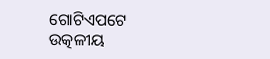ଗୋଟିଏପଟେ ଉତ୍କଳୀୟ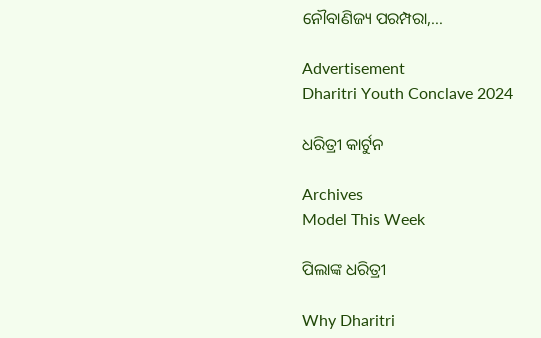ନୌବାଣିଜ୍ୟ ପରମ୍ପରା,...

Advertisement
Dharitri Youth Conclave 2024

ଧରିତ୍ରୀ କାର୍ଟୁନ

Archives
Model This Week

ପିଲାଙ୍କ ଧରିତ୍ରୀ

Why Dharitri